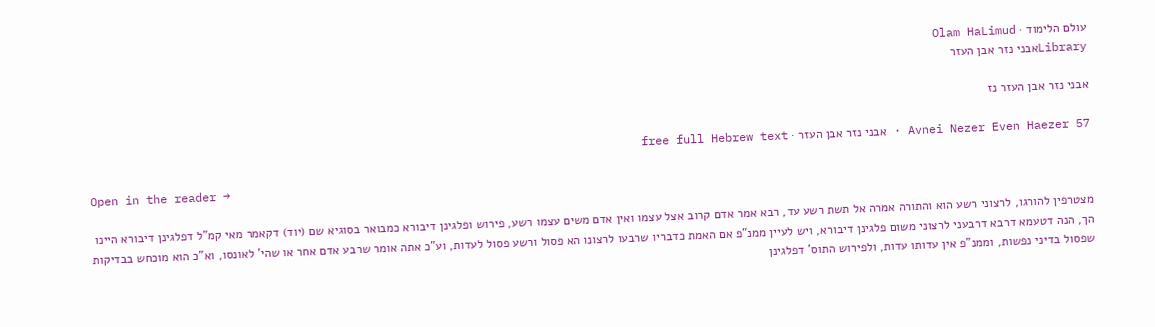עולם הלימוד · Olam HaLimud
Libraryאבני נזר אבן העזר

אבני נזר אבן העזר נז

Avnei Nezer Even Haezer 57 · אבני נזר אבן העזר · free full Hebrew text

Open in the reader →

מצטרפין להורגו, לרצוני רשע הוא והתורה אמרה אל תשת רשע עד, רבא אמר אדם קרוב אצל עצמו ואין אדם משים עצמו רשע, פירוש ופלגינן דיבורא כמבואר בסוגיא שם (יוד) דקאמר מאי קמ"ל דפלגינן דיבורא היינו הך, הנה דטעמא דרבא דרבעני לרצוני משום פלגינן דיבורא, ויש לעיין ממנ"פ אם האמת כדבריו שרבעו לרצונו הא פסול ורשע פסול לעדות, וע"כ אתה אומר שרבע אדם אחר או שהי' לאונסו, וא"כ הוא מוכחש בבדיקות שפסול בדיני נפשות, וממנ"פ אין עדותו עדות, ולפירוש התוס' דפלגינן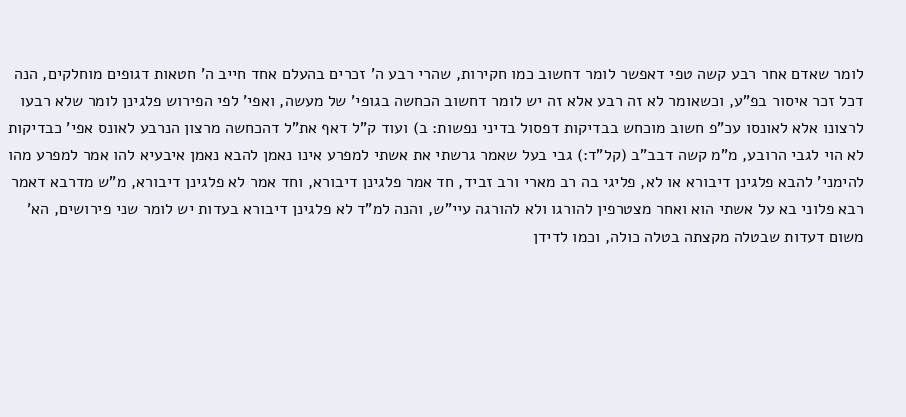לומר שאדם אחר רבע קשה טפי דאפשר לומר דחשוב כמו חקירות, שהרי רבע ה' זכרים בהעלם אחד חייב ה' חטאות דגופים מוחלקים, הנה דכל זכר איסור בפ"ע, וכשאומר לא זה רבע אלא זה יש לומר דחשוב הכחשה בגופי' של מעשה, ואפי' לפי הפירוש פלגינן לומר שלא רבעו לרצונו אלא לאונסו עכ"פ חשוב מוכחש בבדיקות דפסול בדיני נפשות: ב) ועוד ק"ל דאף את"ל דהכחשה מרצון הנרבע לאונס אפי' כבדיקות לא הוי לגבי הרובע, מ"מ קשה דבב"ב (קל"ד:) גבי בעל שאמר גרשתי את אשתי למפרע אינו נאמן להבא נאמן איבעיא להו אמר למפרע מהו להימני' להבא פלגינן דיבורא או לא, פליגי בה רב מארי ורב זביד, חד אמר פלגינן דיבורא, וחד אמר לא פלגינן דיבורא, מ"ש מדרבא דאמר רבא פלוני בא על אשתי הוא ואחר מצטרפין להורגו ולא להורגה עיי"ש, והנה למ"ד לא פלגינן דיבורא בעדות יש לומר שני פירושים, הא' משום דעדות שבטלה מקצתה בטלה כולה, וכמו לדידן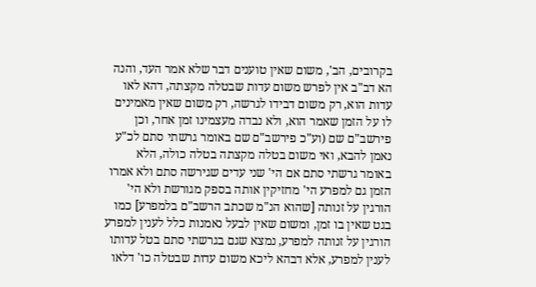בקרובים, הב', משום שאין טוענים דבר שלא אמר העד, והנה הא דב"ב אין לפרש משום עדות שבטלה מקצתה, דהא לאו עדות הוא, רק משום דבידו לגרשה, רק משום שאין מאמינים לו על הזמן שאמר הוא, ולא נבדה מעצמינו זמן אחר, וכן פירשב"ם שם (וע"כ פירשב"ם שם באומר גרשתי סתם לכ"ע נאמן להבא, ואי משום בטלה מקצתה בטלה כולה, הלא באומר גרשתי סתם אם הי' שני עדים שגירשה סתם ולא אמרו הזמן גם למפרע הי' מחזיקין אותה בספק מגורשת ולא הי' הורגין על זנותה [שהוא הנ"מ שכתב הרשב"ם בלמפרע] כמו בגט שאין בו זמן, ומשום שאין לבעל נאמנות כלל לענין למפרע הורגין על זנותה למפרע, נמצא שגם בגרשתי סתם בטל עדותו לענין למפרע, אלא דבהא ליכא משום עדות שבטלה כו' דלאו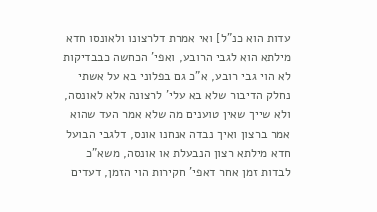עדות הוא כנ"ל] ואי אמרת דלרצונו ולאונסו חדא מילתא הוא לגבי הרובע, ואפי' הכחשה כבבדיקות לא הוי גבי רובע, א"כ גם בפלוני בא על אשתי נחלק הדיבור שלא בא עלי' לרצונה אלא לאונסה, ולא שייך שאין טוענים מה שלא אמר העד שהוא אמר ברצון ואיך נבדה אנחנו אונס, דלגבי הבועל חדא מילתא רצון הנבעלת או אונסה, משא"כ לבדות זמן אחר דאפי' חקירות הוי הזמן, דעדים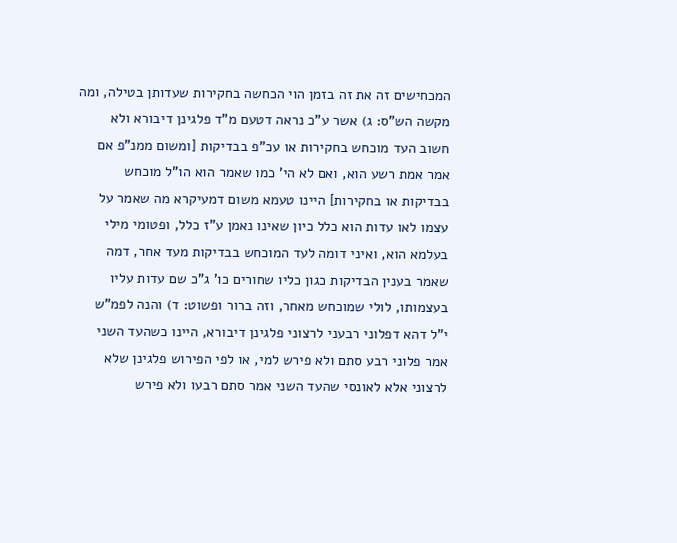המכחישים זה את זה בזמן הוי הכחשה בחקירות שעדותן בטילה, ומה מקשה הש"ס: ג) אשר ע"כ נראה דטעם מ"ד פלגינן דיבורא ולא חשוב העד מוכחש בחקירות או עכ"פ בבדיקות [ומשום ממנ"פ אם אמר אמת רשע הוא, ואם לא הי' כמו שאמר הוא הו"ל מוכחש בבדיקות או בחקירות] היינו טעמא משום דמעיקרא מה שאמר על עצמו לאו עדות הוא כלל כיון שאינו נאמן ע"ז כלל, ופטומי מילי בעלמא הוא, ואיני דומה לעד המוכחש בבדיקות מעד אחר, דמה שאמר בענין הבדיקות כגון כליו שחורים כו' ג"כ שם עדות עליו בעצמותו, לולי שמוכחש מאחר, וזה ברור ופשוט: ד) והנה לפמ"ש י"ל דהא דפלוני רבעני לרצוני פלגינן דיבורא, היינו כשהעד השני אמר פלוני רבע סתם ולא פירש למי, או לפי הפירוש פלגינן שלא לרצוני אלא לאונסי שהעד השני אמר סתם רבעו ולא פירש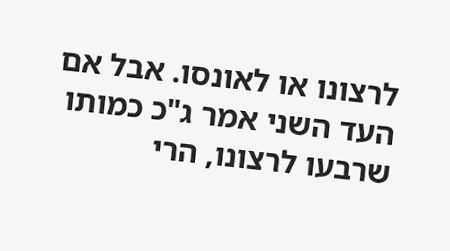לרצונו או לאונסו. אבל אם העד השני אמר ג"כ כמותו שרבעו לרצונו, הרי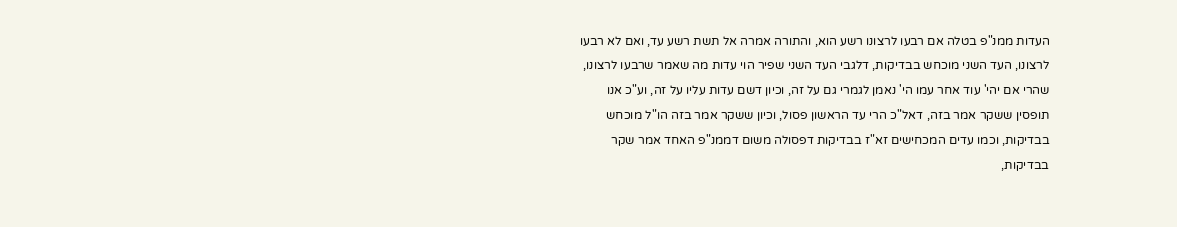העדות ממנ"פ בטלה אם רבעו לרצונו רשע הוא, והתורה אמרה אל תשת רשע עד, ואם לא רבעו לרצונו, העד השני מוכחש בבדיקות, דלגבי העד השני שפיר הוי עדות מה שאמר שרבעו לרצונו, שהרי אם יהי' עוד אחר עמו הי' נאמן לגמרי גם על זה, וכיון דשם עדות עליו על זה, וע"כ אנו תופסין ששקר אמר בזה, דאל"כ הרי עד הראשון פסול, וכיון ששקר אמר בזה הו"ל מוכחש בבדיקות, וכמו עדים המכחישים זא"ז בבדיקות דפסולה משום דממנ"פ האחד אמר שקר בבדיקות,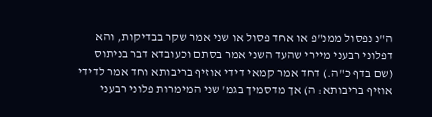ה"נ נפסול ממנ"פ או אחד פסול או שני אמר שקר בבדיקות, והא דפלוני רבעני מיירי שהעד השני אמר בסתם וכעובדא דבר בניתוס (שם בדף כ"ה.) דחד אמר קמאי דידי אוזיף בריבותא וחד אמר לדידי אוזיף בריבותא: ה) אך מדסמיך בגמ' שני המימרות פלוני רבעני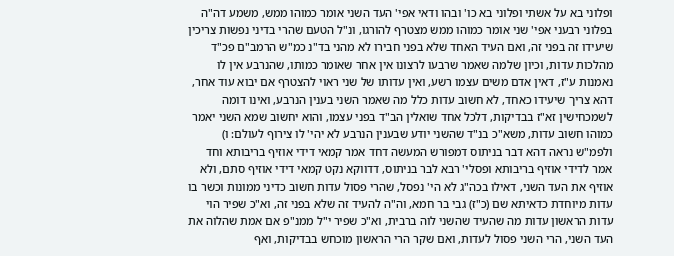ופלוני בא על אשתי ופלוני בא כו' ובהו ודאי אפי' העד השני אומר כמוהו ממש, משמע דה"ה בפלוני רבעני אפי' שני אומר כמוהו ממש מצטרף להורגו, ונ"ל הטעם שהרי בדיני נפשות צריכין שיעידו זה בפני זה, ואם העיד האחד שלא בפני חבירו לא מהני בד"נ כמ"ש הרמב"ם פכ"ד מהלכות עדות, וכיון שלמה שאמר שרבעו לרצונו אין אחר שאומר כמותו, שהנרבע אין לו נאמנות ע"ז, דאין אדם משים עצמו רשע, ואין עדותו של שני ראוי להצטרף אם יבוא עוד אחר, דהא צריך שיעידו כאחד, לא חשוב עדות כלל מה שאמר השני בענין הנרבע, ואינו דומה לשמכחישין זא"ז בבדיקות, דלכל אחד שואלין הב"ד בפני עצמו, והוא יחשוב שמא השני יאמר כמוהו חשוב עדות, משא"כ בנ"ד שהשני יודע שבענין הנרבע לא יהי' לו צירוף לעולם: ו) ולפמ"ש נראה דהא דבר בניתוס דמפורש המעשה דחד אמר קמאי דידי אוזיף בריבותא וחד אמר לדידי אוזיף בריבותא ופסלי' רבא לבר בניתוס, דדווקא נקט קמאי דידי אוזיף סתם, ולא אוזיף את העד השני, דאילו בכה"ג לא הי' נפסל, שהרי פסול עדות חשוב כדיני ממונות וכשר בו עדות מיוחדת כדאיתא שם (כ"ז) גבי בר חמא, וה"ה להעיד זה שלא בפני זה, וא"כ שפיר הוי עדות הראשון עדות מה שהעיד שהשני לוה ברבית, וא"כ שפיר י"ל ממנ"פ אם אמת שהלוה את העד השני, הרי השני פסול לעדות, ואם שקר הרי הראשון מוכחש בבדיקות, ואף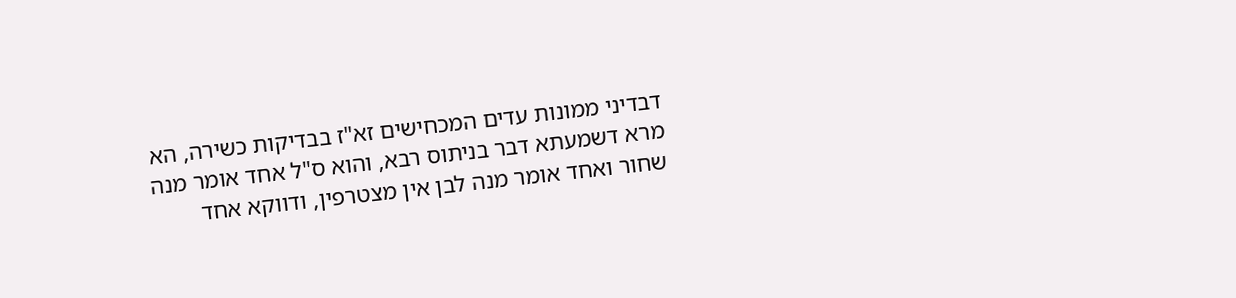דבדיני ממונות עדים המכחישים זא"ז בבדיקות כשירה, הא מרא דשמעתא דבר בניתוס רבא, והוא ס"ל אחד אומר מנה שחור ואחד אומר מנה לבן אין מצטרפין, ודווקא אחד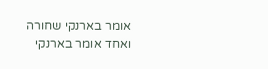אומר בארנקי שחורה ואחד אומר בארנקי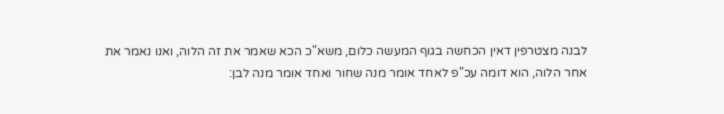לבנה מצטרפין דאין הכחשה בגוף המעשה כלום, משא"כ הכא שאמר את זה הלוה, ואנו נאמר את אחר הלוה, הוא דומה עכ"פ לאחד אומר מנה שחור ואחד אומר מנה לבן: